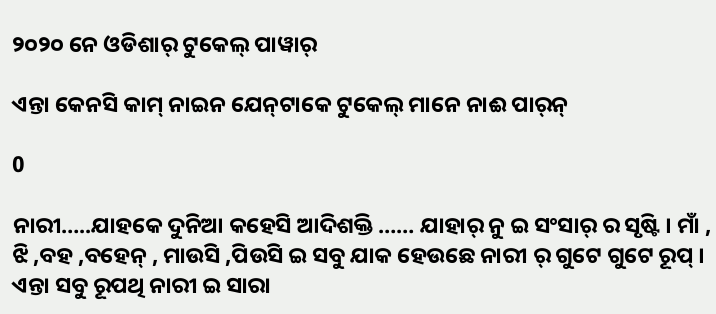୨୦୨୦ ନେ ଓଡିଶାର୍ ଟୁକେଲ୍ ପାୱାର୍‌

ଏନ୍ତା କେନସି କାମ୍ ନାଇନ ଯେନ୍‌ଟାକେ ଟୁକେଲ୍ ମାନେ ନାଈ ପାର୍‌ନ୍

0

ନାରୀ…..ଯାହକେ ଦୁନିଆ କହେସି ଆଦିଶକ୍ତି …… ଯାହାର୍ ନୁ ଇ ସଂସାର୍ ର ସୃଷ୍ଟି । ମାଁ , ଝି ,ବହ ,ବହେନ୍ , ମାଉସି ,ପିଉସି ଇ ସବୁ ଯାକ ହେଉଛେ ନାରୀ ର୍ ଗୁଟେ ଗୁଟେ ରୂପ୍ । ଏନ୍ତା ସବୁ ରୂପଥି ନାରୀ ଇ ସାରା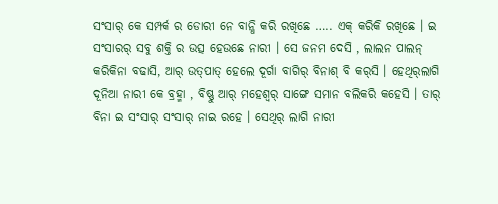ସଂସାର୍ କେ ସମ୍ପର୍କ ର ଡୋରୀ ନେ ବାନ୍ଧି କରି ରଖିଛେ ….. ଏକ୍ କରିକି ରଖିଛେ । ଇ ସଂସାରର୍ ସବୁ ଶକ୍ତି ର ଉତ୍ସ ହେଉଛେ ନାରୀ । ସେ ଜନମ ଦେସି , ଲାଲନ ପାଲନ୍ କରିକିନା ବଢାସି, ଆର୍ ଉତ୍‌ପାତ୍ ହେଲେ ଦୂର୍ଗା ବାଗିର୍ ବିନାଶ୍ ବି କର୍‌ସି । ହେଥିର୍‌ଲାଗି ଦୂନିଆ ନାରୀ କେ ବ୍ରହ୍ମା , ବିଷ୍ଣୁ ଆର୍ ମହେଶ୍ୱର୍ ସାଙ୍ଗେ ସମାନ ବଲିକରି କହେସି । ତାର୍ ବିନା ଇ ସଂସାର୍ ସଂସାର୍ ନାଇ ରହେ । ସେଥିର୍ ଲାଗି ନାରୀ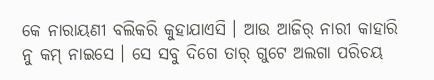କେ ନାରାୟଣୀ ବଲିକରି କୁହାଯାଏସି । ଆଉ ଆଜିର୍ ନାରୀ କାହାରି ନୁ କମ୍ ନାଇସେ । ସେ ସବୁ ଦିଗେ ତାର୍ ଗୁଟେ ଅଲଗା ପରିଚୟ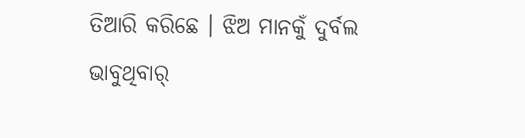ତିଆରି କରିଛେ । ଝିଅ ମାନକୁଁ ଦୁର୍ବଲ ଭାବୁଥିବାର୍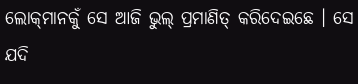ଲୋକ୍‌ମାନକୁଁ ସେ ଆଜି ଭୁଲ୍ ପ୍ରମାଣିତ୍ କରିଦେଇଛେ । ସେ ଯଦି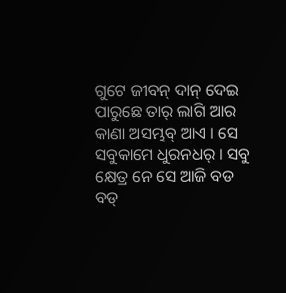ଗୁଟେ ଜୀବନ୍ ଦାନ୍ ଦେଇ ପାରୁଛେ ତାର୍ ଲାଗି ଆର କାଣା ଅସମ୍ଭବ୍ ଆଏ । ସେ ସବୁକାମେ ଧୁରନଧର୍ । ସବୁ କ୍ଷେତ୍ର ନେ ସେ ଆଜି ବଡ ବଡ୍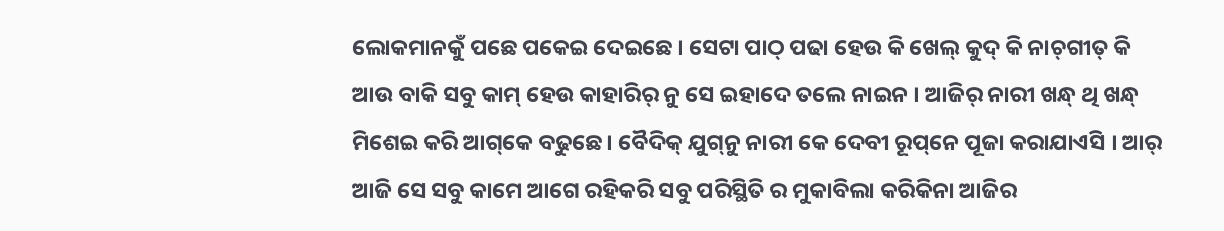ଲୋକମାନକୁଁ ପଛେ ପକେଇ ଦେଇଛେ । ସେଟା ପାଠ୍ ପଢା ହେଉ କି ଖେଲ୍ କୁଦ୍ କି ନାଚ୍‌ଗୀତ୍ କି ଆଉ ବାକି ସବୁ କାମ୍ ହେଉ କାହାରିର୍ ନୁ ସେ ଇହାଦେ ତଲେ ନାଇନ । ଆଜିର୍ ନାରୀ ଖନ୍ଧ୍ ଥି ଖନ୍ଧ୍ ମିଶେଇ କରି ଆଗ୍‌କେ ବଢୁଛେ । ବୈଦିକ୍ ଯୁଗ୍‌ନୁ ନାରୀ କେ ଦେବୀ ରୂପ୍‌ନେ ପୂଜା କରାଯାଏସି । ଆର୍ ଆଜି ସେ ସବୁ କାମେ ଆଗେ ରହିକରି ସବୁ ପରିସ୍ଥିତି ର ମୁକାବିଲା କରିକିନା ଆଜିର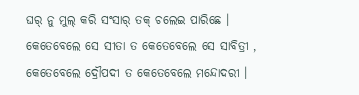ଘର୍ ନୁ ମୁଲ୍ କରି ସଂସାର୍ ତକ୍ ଚଲେଇ ପାରିଛେ । କେତେବେଲେ ସେ ସୀତା ତ କେତେବେଲେ ସେ ସାବିତ୍ରୀ , କେତେବେଲେ ଦ୍ରୌପଦୀ ତ କେତେବେଲେ ମନ୍ଦୋଦରୀ ।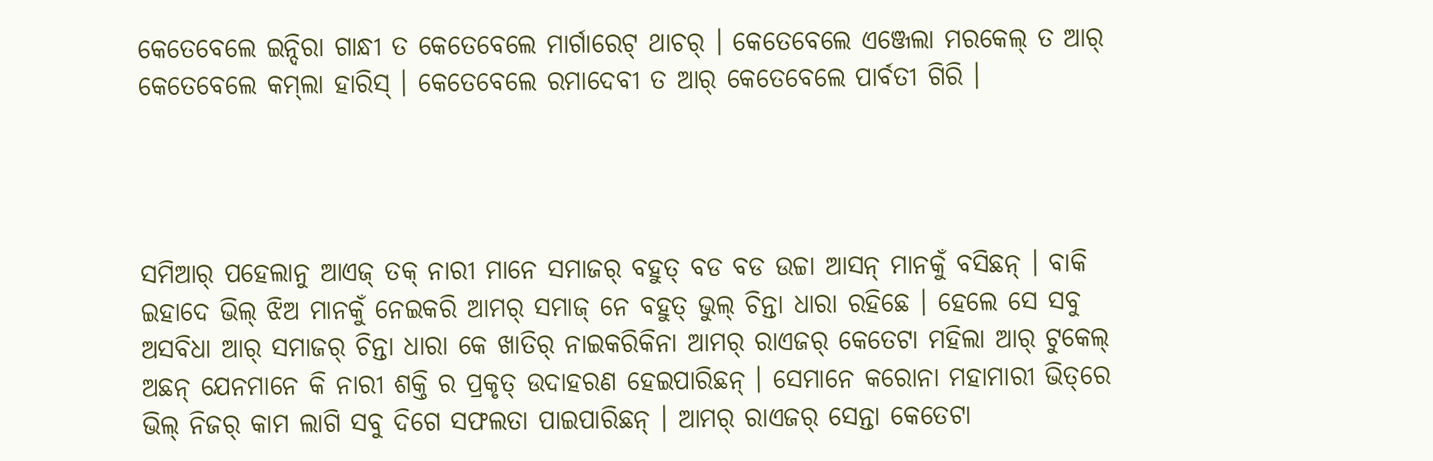କେତେବେଲେ ଇନ୍ଦିରା ଗାନ୍ଧୀ ତ କେତେବେଲେ ମାର୍ଗାରେଟ୍ ଥାଚର୍ । କେତେବେଲେ ଏଞ୍ଜେଲା ମରକେଲ୍ ତ ଆର୍ କେତେବେଲେ କମ୍‌ଲା ହାରିସ୍ । କେତେବେଲେ ରମାଦେବୀ ତ ଆର୍ କେତେବେଲେ ପାର୍ବତୀ ଗିରି ।




ସମିଆର୍ ପହେଲାନୁ ଆଏଜ୍ ତକ୍ ନାରୀ ମାନେ ସମାଜର୍ ବହୁତ୍ ବଡ ବଡ ଉଚ୍ଚା ଆସନ୍ ମାନକୁଁ ବସିଛନ୍ । ବାକି ଇହାଦେ ଭିଲ୍ ଝିଅ ମାନକୁଁ ନେଇକରି ଆମର୍ ସମାଜ୍ ନେ ବହୁତ୍ ଭୁଲ୍ ଚିନ୍ତା ଧାରା ରହିଛେ । ହେଲେ ସେ ସବୁ ଅସବିଧା ଆର୍ ସମାଜର୍ ଚିନ୍ତା ଧାରା କେ ଖାତିର୍ ନାଇକରିକିନା ଆମର୍ ରାଏଜର୍ କେତେଟା ମହିଲା ଆର୍ ଟୁକେଲ୍ ଅଛନ୍ ଯେନମାନେ କି ନାରୀ ଶକ୍ତି ର ପ୍ରକୃତ୍ ଉଦାହରଣ ହେଇପାରିଛନ୍ । ସେମାନେ କରୋନା ମହାମାରୀ ଭିତ୍‌ରେ ଭିଲ୍ ନିଜର୍ କାମ ଲାଗି ସବୁ ଦିଗେ ସଫଲତା ପାଇପାରିଛନ୍ । ଆମର୍ ରାଏଜର୍ ସେନ୍ତା କେତେଟା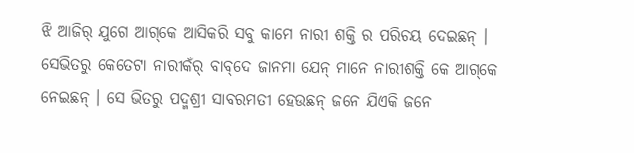ଝି ଆଜିର୍ ଯୁଗେ ଆଗ୍‌କେ ଆସିକରି ସବୁ କାମେ ନାରୀ ଶକ୍ତି ର ପରିଚୟ ଦେଇଛନ୍ । ସେଭିତରୁ କେତେଟା ନାରୀକଁର୍ ବାବ୍‌ଦେ ଜାନମା ଯେନ୍ ମାନେ ନାରୀଶକ୍ତି କେ ଆଗ୍‌କେ ନେଇଛନ୍ । ସେ ଭିତରୁ ପଦ୍ମଶ୍ରୀ ସାବରମତୀ ହେଉଛନ୍ ଜନେ ଯିଏକି ଜନେ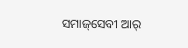ସମାଜ୍‌ସେବୀ ଆର୍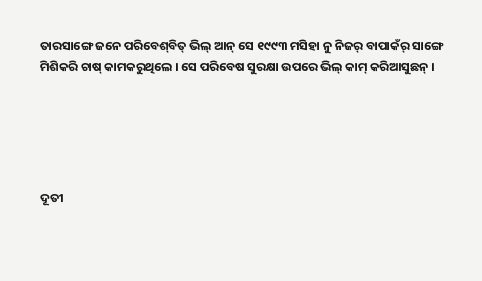ତାରସାଙ୍ଗେ ଜନେ ପରିବେଶ୍‌ବିତ୍ ଭିଲ୍ ଆନ୍ ସେ ୧୯୯୩ ମସିହା ନୁ ନିଜର୍ ବାପାକଁର୍ ସାଙ୍ଗେ ମିଶିକରି ଚାଷ୍ କାମକରୁଥିଲେ । ସେ ପରିବେଷ ସୁରକ୍ଷା ଉପରେ ଭିଲ୍ କାମ୍ କରିଆସୁଛନ୍ ।





ଦୂତୀ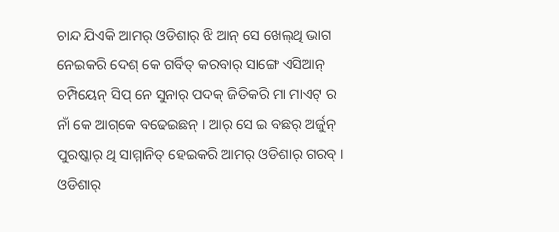ଚାନ୍ଦ ଯିଏକି ଆମର୍ ଓଡିଶାର୍ ଝି ଆନ୍ ସେ ଖେଲ୍‌ଥି ଭାଗ ନେଇକରି ଦେଶ୍ କେ ଗର୍ବିତ୍ କରବାର୍ ସାଙ୍ଗେ ଏସିଆନ୍ ଚମ୍ପିୟେନ୍ ସିପ୍ ନେ ସୁନାର୍ ପଦକ୍ ଜିତିକରି ମା ମାଏଟ୍ ର ନାଁ କେ ଆଗ୍‌କେ ବଢେଇଛନ୍ । ଆର୍ ସେ ଇ ବଛର୍ ଅର୍ଜୁନ୍ ପୁରଷ୍କାର୍ ଥି ସାମ୍ମାନିତ୍ ହେଇକରି ଆମର୍ ଓଡିଶାର୍ ଗରବ୍ । ଓଡିଶାର୍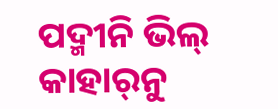ପଦ୍ମୀନି ଭିଲ୍ କାହାର୍‌ନୁ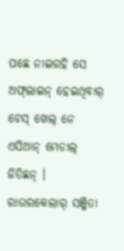ପଛେ ନାଇରହି ସେ ଅଫ୍‌ଲାଇନ୍ ହେଇଥିବାର୍ ଚେସ୍ ଖେଲ୍ ନେ ଏସିଆନ୍ ମେଡାଲ୍ ଜିତିଛନ୍ । ରାଉରକେଲାର୍ ସଞ୍ଜିତା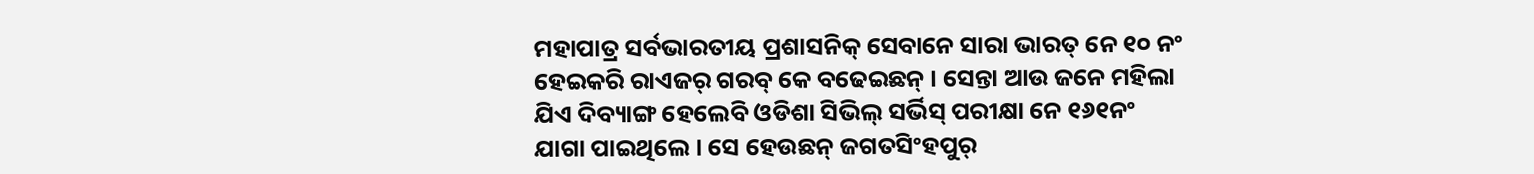ମହାପାତ୍ର ସର୍ବଭାରତୀୟ ପ୍ରଶାସନିକ୍ ସେବାନେ ସାରା ଭାରତ୍ ନେ ୧୦ ନଂ ହେଇକରି ରାଏଜର୍ ଗରବ୍ କେ ବଢେଇଛନ୍ । ସେନ୍ତା ଆଉ ଜନେ ମହିଲା ଯିଏ ଦିବ୍ୟାଙ୍ଗ ହେଲେବି ଓଡିଶା ସିଭିଲ୍ ସର୍ଭିସ୍ ପରୀକ୍ଷା ନେ ୧୬୧ନଂ ଯାଗା ପାଇଥିଲେ । ସେ ହେଉଛନ୍ ଜଗତସିଂହପୁର୍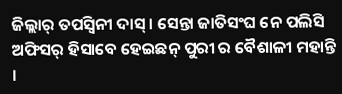ଜିଲ୍ଲାର୍ ତପସ୍ୱିନୀ ଦାସ୍ । ସେନ୍ତା ଜାତିସଂଘ ନେ ପଲିସି ଅଫିସର୍ ହିସାବେ ହେଇଛନ୍ ପୁରୀ ର ବୈଶାଳୀ ମହାନ୍ତି ।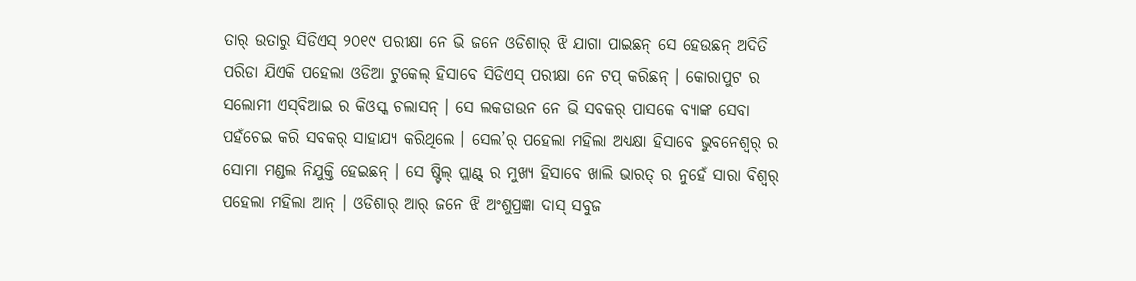ତାର୍ ଉତାରୁ ସିଡିଏସ୍ ୨୦୧୯ ପରୀକ୍ଷା ନେ ଭି ଜନେ ଓଡିଶାର୍ ଝି ଯାଗା ପାଇଛନ୍ ସେ ହେଉଛନ୍ ଅଦିତି ପରିଡା ଯିଏକି ପହେଲା ଓଡିଆ ଟୁକେଲ୍ ହିସାବେ ସିଡିଏସ୍ ପରୀକ୍ଷା ନେ ଟପ୍ କରିଛନ୍ । କୋରାପୁଟ ର ସଲୋମୀ ଏସ୍‌ବିଆଇ ର କିଓସ୍କ ଚଲାସନ୍ । ସେ ଲକଡାଉନ ନେ ଭି ସବକର୍ ପାସକେ ବ୍ୟାଙ୍କ ସେବା ପହଁଚେଇ କରି ସବକର୍ ସାହାଯ୍ୟ କରିଥିଲେ । ସେଲ’ର୍ ପହେଲା ମହିଲା ଅଧ୍ୟକ୍ଷା ହିସାବେ ଭୁବନେଶ୍ୱର୍ ର ସୋମା ମଣ୍ଡଲ ନିଯୁକ୍ତି ହେଇଛନ୍ । ସେ ଷ୍ଟିଲ୍ ପ୍ଲାଣ୍ଟ୍ ର ମୁଖ୍ୟ ହିସାବେ ଖାଲି ଭାରତ୍ ର ନୁହେଁ ସାରା ବିଶ୍ୱର୍ ପହେଲା ମହିଲା ଆନ୍ । ଓଡିଶାର୍ ଆର୍ ଜନେ ଝି ଅଂଶୁପ୍ରଜ୍ଞା ଦାସ୍ ସବୁଜ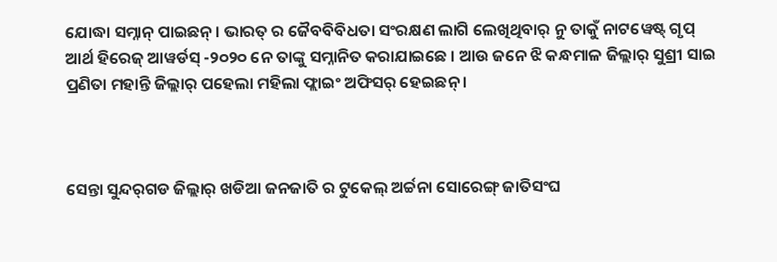ଯୋଦ୍ଧା ସମ୍ନାନ୍ ପାଇଛନ୍ । ଭାରତ୍ ର ଜୈବବିବିଧତା ସଂରକ୍ଷଣ ଲାଗି ଲେଖିଥିବାର୍ ନୁ ତାକୁଁ ନାଟୱେଷ୍ଟ୍ ଗୃପ୍ ଆର୍ଥ ହିରେଜ୍ ଆୱର୍ଡସ୍ -୨୦୨୦ ନେ ତାଙ୍କୁ ସମ୍ନାନିତ କରାଯାଇଛେ । ଆଉ ଜନେ ଝି କନ୍ଧମାଳ ଜିଲ୍ଲାର୍ ସୁଶ୍ରୀ ସାଇ ପ୍ରଣିତା ମହାନ୍ତି ଜିଲ୍ଲାର୍ ପହେଲା ମହିଲା ଫ୍ଲାଇଂ ଅଫିସର୍ ହେଇଛନ୍ ।



ସେନ୍ତା ସୁନ୍ଦର୍‌ଗଡ ଜିଲ୍ଲାର୍ ଖଡିଆ ଜନଜାତି ର ଟୁକେଲ୍ ଅର୍ଚ୍ଚନା ସୋରେଙ୍ଗ୍ ଜାତିସଂଘ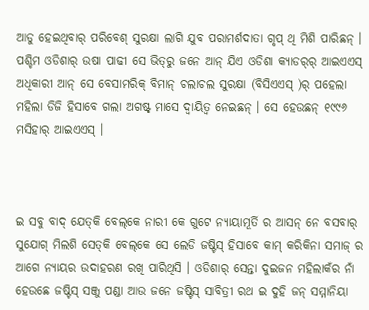ଆଡୁ ହେଇଥିବାର୍ ପରିବେଶ୍ ସୁରକ୍ଷା ଲାଗି ଯୁବ ପରାମର୍ଶଦାତା ଗୃପ୍ ଥି ମିଶି ପାରିଛନ୍ । ପଶ୍ଚିମ ଓଡିଶାର୍ ଉଷା ପାଢୀ ସେ ଭିତ୍‌ରୁ ଜନେ ଆନ୍ ଯିଏ ଓଡିଶା କ୍ୟାଡର୍‌ର୍ ଆଇଏଏସ୍ ଅଧିକାରୀ ଆନ୍ ସେ ବେସାମରିକ୍ ବିମାନ୍ ଚଲାଚଲ ସୁରକ୍ଷା (ବିସିଏଏସ୍ )ର୍ ପହେଲା ମହିଲା ଡିଜି ହିସାବେ ଗଲା ଅଗଷ୍ଟ୍ ମାସେ ଦ୍ୱାୟିତ୍ୱ ନେଇଛନ୍ । ସେ ହେଉଛନ୍ ୧୯୯୬ ମସିହାର୍ ଆଇଏଏସ୍ ।



ଇ ସବୁ ବାଦ୍ ଯେତ୍‌କି ବେଲ୍‌କେ ନାରୀ କେ ଗୁଟେ ନ୍ୟାୟାମୂର୍ତି ର ଆସନ୍ ନେ ବସବାର୍ ସୁଯୋଗ୍ ମିଲଶି ସେତ୍‌କି ବେଲ୍‌କେ ସେ ଲେଡି ଜଷ୍ଟିସ୍ ହିସାବେ କାମ୍ କରିକିନା ସମାଜ୍ ର ଆଗେ ନ୍ୟାୟର ଉଦାହରଣ ରଖି ପାରିଥିସି । ଓଡିଶାର୍ ସେନ୍ତା ଦୁଇଜନ ମହିଲାକଁର ନାଁ ହେଉଛେ ଜଷ୍ଟିସ୍ ସଞ୍ଜୁ ପଣ୍ଡା ଆଉ ଜନେ ଜଷ୍ଟିସ୍ ସାବିତ୍ରୀ ରଥ ଇ ଦୁହି ଜନ୍ ସମ୍ମାନିୟା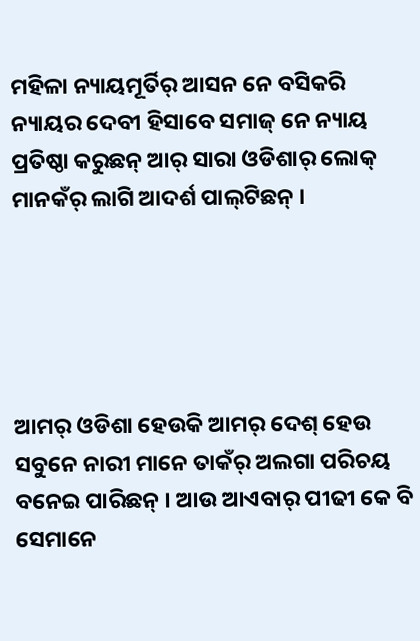ମହିଳା ନ୍ୟାୟମୂର୍ତିର୍ ଆସନ ନେ ବସିକରି ନ୍ୟାୟର ଦେବୀ ହିସାବେ ସମାଜ୍ ନେ ନ୍ୟାୟ ପ୍ରତିଷ୍ଠା କରୁଛନ୍ ଆର୍ ସାରା ଓଡିଶାର୍ ଲୋକ୍ ମାନକଁର୍ ଲାଗି ଆଦର୍ଶ ପାଲ୍‌ଟିଛନ୍ ।





ଆମର୍ ଓଡିଶା ହେଉକି ଆମର୍ ଦେଶ୍ ହେଉ ସବୁନେ ନାରୀ ମାନେ ତାକଁର୍ ଅଲଗା ପରିଚୟ ବନେଇ ପାରିଛନ୍ । ଆଉ ଆଏବାର୍ ପୀଢୀ କେ ବି ସେମାନେ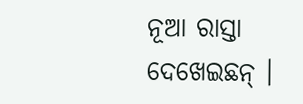ନୂଆ ରାସ୍ତା ଦେଖେଇଛନ୍ ।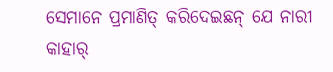ସେମାନେ ପ୍ରମାଣିତ୍ କରିଦେଇଛନ୍ ଯେ ନାରୀ କାହାର୍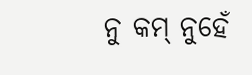ନୁ କମ୍ ନୁହେଁ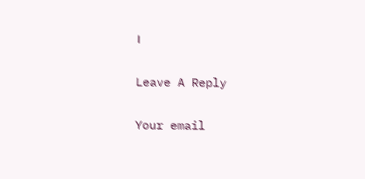।

Leave A Reply

Your email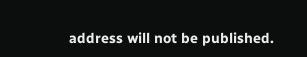address will not be published.